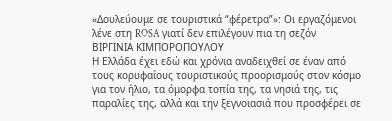«Δουλεύουμε σε τουριστικά “φέρετρα”»: Οι εργαζόμενοι λένε στη ROSA γιατί δεν επιλέγουν πια τη σεζόν
ΒΙΡΓΙΝΙΑ ΚΙΜΠΟΡΟΠΟΥΛΟΥ
Η Ελλάδα έχει εδώ και χρόνια αναδειχθεί σε έναν από τους κορυφαίους τουριστικούς προορισμούς στον κόσμο
για τον ήλιο, τα όμορφα τοπία της, τα νησιά της, τις παραλίες της, αλλά και την ξεγνοιασιά που προσφέρει σε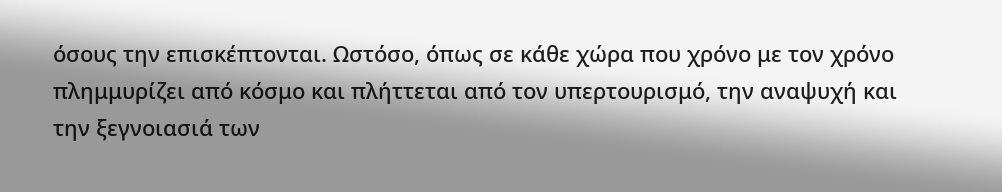όσους την επισκέπτονται. Ωστόσο, όπως σε κάθε χώρα που χρόνο με τον χρόνο πλημμυρίζει από κόσμο και πλήττεται από τον υπερτουρισμό, την αναψυχή και την ξεγνοιασιά των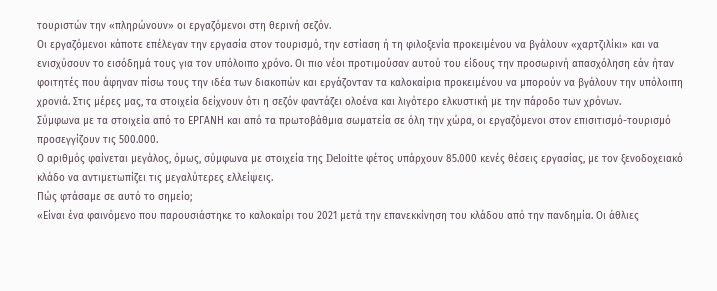τουριστών την «πληρώνουν» οι εργαζόμενοι στη θερινή σεζόν.
Οι εργαζόμενοι κάποτε επέλεγαν την εργασία στον τουρισμό, την εστίαση ή τη φιλοξενία προκειμένου να βγάλουν «χαρτζιλίκι» και να ενισχύσουν το εισόδημά τους για τον υπόλοιπο χρόνο. Οι πιο νέοι προτιμούσαν αυτού του είδους την προσωρινή απασχόληση εάν ήταν φοιτητές που άφηναν πίσω τους την ιδέα των διακοπών και εργάζονταν τα καλοκαίρια προκειμένου να μπορούν να βγάλουν την υπόλοιπη χρονιά. Στις μέρες μας, τα στοιχεία δείχνουν ότι η σεζόν φαντάζει ολοένα και λιγότερο ελκυστική με την πάροδο των χρόνων.
Σύμφωνα με τα στοιχεία από το ΕΡΓΑΝΗ και από τα πρωτοβάθμια σωματεία σε όλη την χώρα, οι εργαζόμενοι στον επισιτισμό-τουρισμό προσεγγίζουν τις 500.000.
Ο αριθμός φαίνεται μεγάλος, όμως, σύμφωνα με στοιχεία της Deloitte φέτος υπάρχουν 85.000 κενές θέσεις εργασίας, με τον ξενοδοχειακό κλάδο να αντιμετωπίζει τις μεγαλύτερες ελλείψεις.
Πώς φτάσαμε σε αυτό το σημείο;
«Είναι ένα φαινόμενο που παρουσιάστηκε το καλοκαίρι του 2021 μετά την επανεκκίνηση του κλάδου από την πανδημία. Οι άθλιες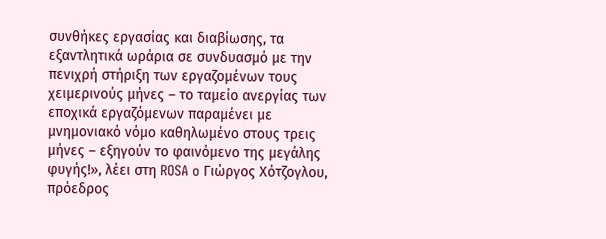συνθήκες εργασίας και διαβίωσης, τα εξαντλητικά ωράρια σε συνδυασμό με την πενιχρή στήριξη των εργαζομένων τους χειμερινούς μήνες – το ταμείο ανεργίας των εποχικά εργαζόμενων παραμένει με μνημονιακό νόμο καθηλωμένο στους τρεις μήνες – εξηγούν το φαινόμενο της μεγάλης φυγής!», λέει στη ROSA o Γιώργος Χότζογλου, πρόεδρος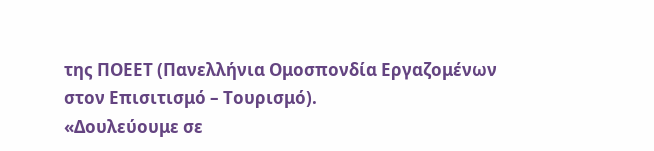της ΠΟΕΕΤ (Πανελλήνια Ομοσπονδία Εργαζομένων στον Επισιτισμό – Τουρισμό).
«Δουλεύουμε σε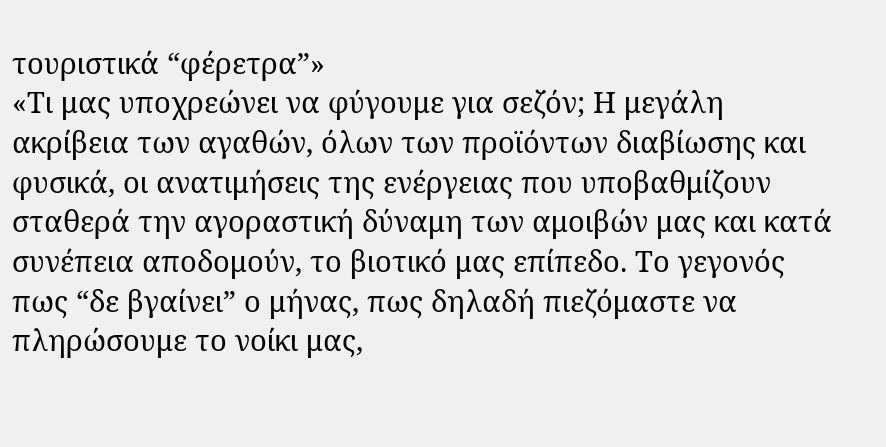τουριστικά “φέρετρα”»
«Τι μας υποχρεώνει να φύγουμε για σεζόν; Η μεγάλη ακρίβεια των αγαθών, όλων των προϊόντων διαβίωσης και φυσικά, οι ανατιμήσεις της ενέργειας που υποβαθμίζουν σταθερά την αγοραστική δύναμη των αμοιβών μας και κατά συνέπεια αποδομούν, το βιοτικό μας επίπεδο. Το γεγονός πως “δε βγαίνει” ο μήνας, πως δηλαδή πιεζόμαστε να πληρώσουμε το νοίκι μας,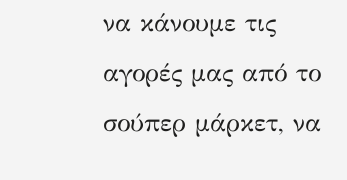να κάνουμε τις αγορές μας από το σούπερ μάρκετ, να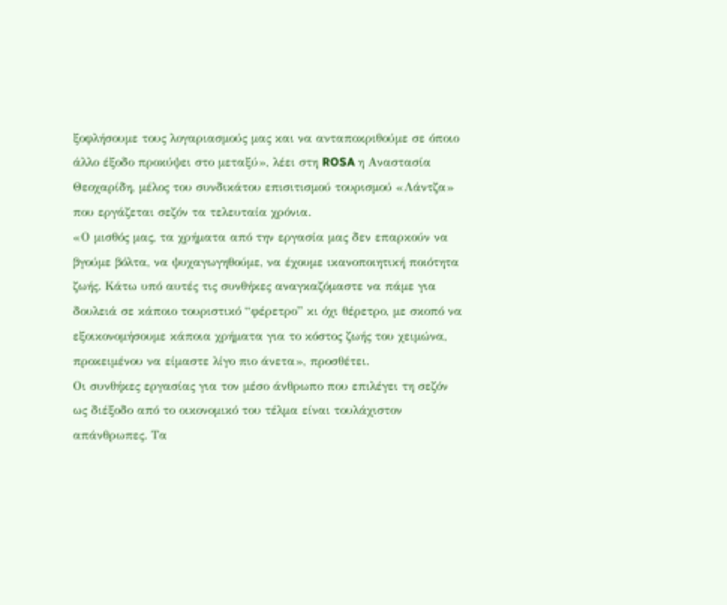ξοφλήσουμε τους λογαριασμούς μας και να ανταποκριθούμε σε όποιο άλλο έξοδο προκύψει στο μεταξύ», λέει στη ROSA η Αναστασία Θεοχαρίδη, μέλος του συνδικάτου επισιτισμού τουρισμού «Λάντζα» που εργάζεται σεζόν τα τελευταία χρόνια.
«Ο μισθός μας, τα χρήματα από την εργασία μας δεν επαρκούν να βγούμε βόλτα, να ψυχαγωγηθούμε, να έχουμε ικανοποιητική ποιότητα ζωής. Κάτω υπό αυτές τις συνθήκες αναγκαζόμαστε να πάμε για δουλειά σε κάποιο τουριστικό “φέρετρο” κι όχι θέρετρο, με σκοπό να εξοικονομήσουμε κάποια χρήματα για το κόστος ζωής του χειμώνα, προκειμένου να είμαστε λίγο πιο άνετα», προσθέτει.
Οι συνθήκες εργασίας για τον μέσο άνθρωπο που επιλέγει τη σεζόν ως διέξοδο από το οικονομικό του τέλμα είναι τουλάχιστον απάνθρωπες. Τα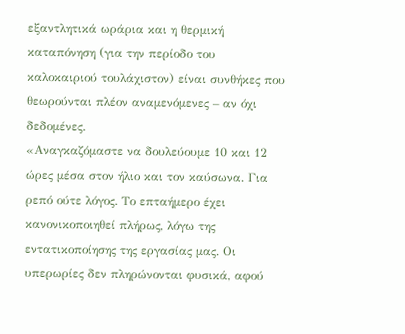εξαντλητικά ωράρια και η θερμική καταπόνηση (για την περίοδο του καλοκαιριού τουλάχιστον) είναι συνθήκες που θεωρούνται πλέον αναμενόμενες – αν όχι δεδομένες.
«Αναγκαζόμαστε να δουλεύουμε 10 και 12 ώρες μέσα στον ήλιο και τον καύσωνα. Για ρεπό ούτε λόγος. Το επταήμερο έχει κανονικοποιηθεί πλήρως, λόγω της εντατικοποίησης της εργασίας μας. Οι υπερωρίες δεν πληρώνονται φυσικά, αφού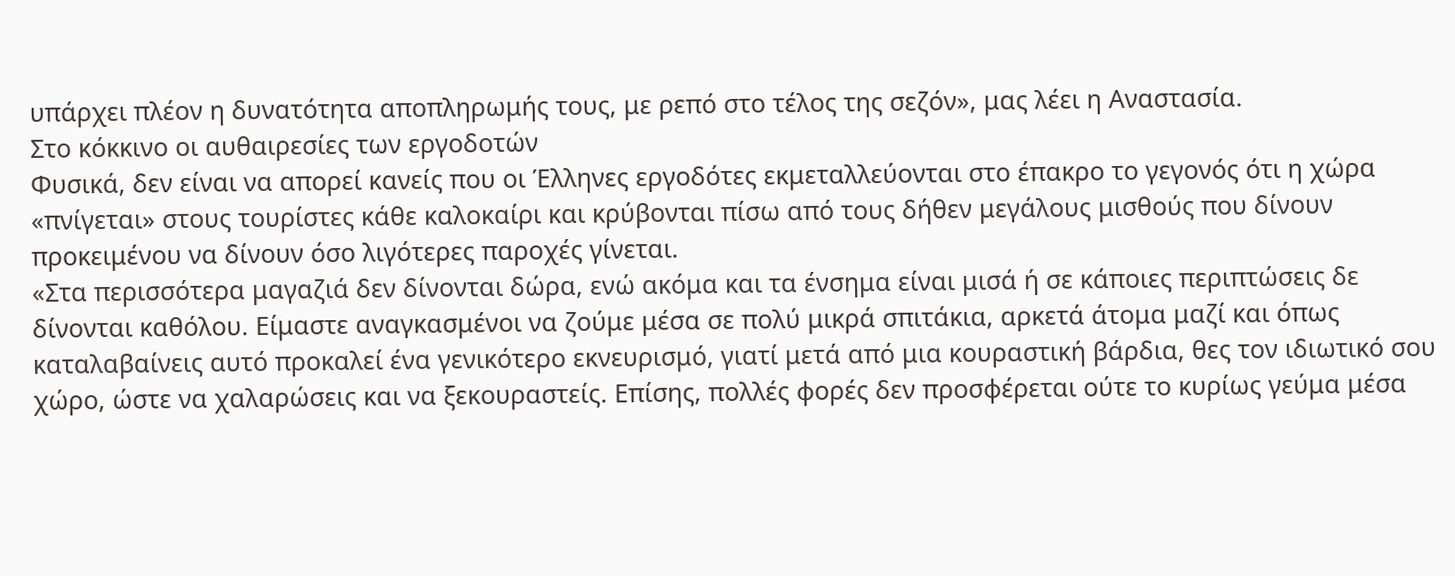υπάρχει πλέον η δυνατότητα αποπληρωμής τους, με ρεπό στο τέλος της σεζόν», μας λέει η Αναστασία.
Στο κόκκινο οι αυθαιρεσίες των εργοδοτών
Φυσικά, δεν είναι να απορεί κανείς που οι Έλληνες εργοδότες εκμεταλλεύονται στο έπακρο το γεγονός ότι η χώρα «πνίγεται» στους τουρίστες κάθε καλοκαίρι και κρύβονται πίσω από τους δήθεν μεγάλους μισθούς που δίνουν προκειμένου να δίνουν όσο λιγότερες παροχές γίνεται.
«Στα περισσότερα μαγαζιά δεν δίνονται δώρα, ενώ ακόμα και τα ένσημα είναι μισά ή σε κάποιες περιπτώσεις δε δίνονται καθόλου. Είμαστε αναγκασμένοι να ζούμε μέσα σε πολύ μικρά σπιτάκια, αρκετά άτομα μαζί και όπως καταλαβαίνεις αυτό προκαλεί ένα γενικότερο εκνευρισμό, γιατί μετά από μια κουραστική βάρδια, θες τον ιδιωτικό σου χώρο, ώστε να χαλαρώσεις και να ξεκουραστείς. Επίσης, πολλές φορές δεν προσφέρεται ούτε το κυρίως γεύμα μέσα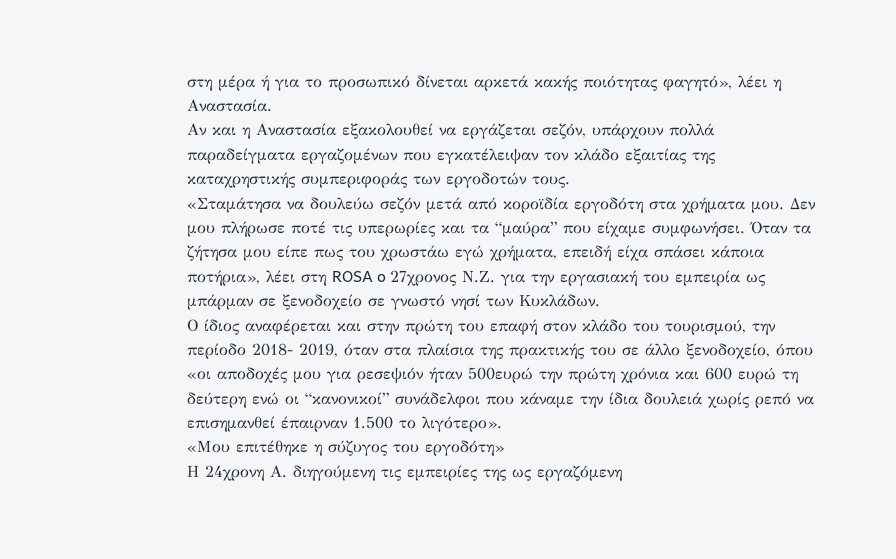στη μέρα ή για το προσωπικό δίνεται αρκετά κακής ποιότητας φαγητό», λέει η Αναστασία.
Αν και η Αναστασία εξακολουθεί να εργάζεται σεζόν, υπάρχουν πολλά παραδείγματα εργαζομένων που εγκατέλειψαν τον κλάδο εξαιτίας της καταχρηστικής συμπεριφοράς των εργοδοτών τους.
«Σταμάτησα να δουλεύω σεζόν μετά από κοροϊδία εργοδότη στα χρήματα μου. Δεν μου πλήρωσε ποτέ τις υπερωρίες και τα “μαύρα” που είχαμε συμφωνήσει. Όταν τα ζήτησα μου είπε πως του χρωστάω εγώ χρήματα, επειδή είχα σπάσει κάποια ποτήρια», λέει στη ROSA o 27χρονος Ν.Ζ. για την εργασιακή του εμπειρία ως μπάρμαν σε ξενοδοχείο σε γνωστό νησί των Κυκλάδων.
Ο ίδιος αναφέρεται και στην πρώτη του επαφή στον κλάδο του τουρισμού, την περίοδο 2018- 2019, όταν στα πλαίσια της πρακτικής του σε άλλο ξενοδοχείο, όπου «οι αποδοχές μου για ρεσεψιόν ήταν 500ευρώ την πρώτη χρόνια και 600 ευρώ τη δεύτερη ενώ οι “κανονικοί” συνάδελφοι που κάναμε την ίδια δουλειά χωρίς ρεπό να επισημανθεί έπαιρναν 1.500 το λιγότερο».
«Μου επιτέθηκε η σύζυγος του εργοδότη»
Η 24χρονη Α. διηγούμενη τις εμπειρίες της ως εργαζόμενη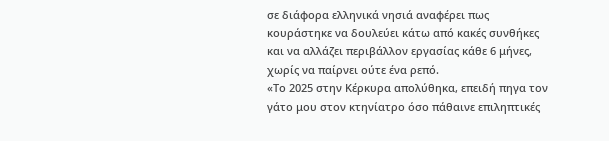σε διάφορα ελληνικά νησιά αναφέρει πως κουράστηκε να δουλεύει κάτω από κακές συνθήκες και να αλλάζει περιβάλλον εργασίας κάθε 6 μήνες, χωρίς να παίρνει ούτε ένα ρεπό.
«Το 2025 στην Κέρκυρα απολύθηκα, επειδή πηγα τον γάτο μου στον κτηνίατρο όσο πάθαινε επιληπτικές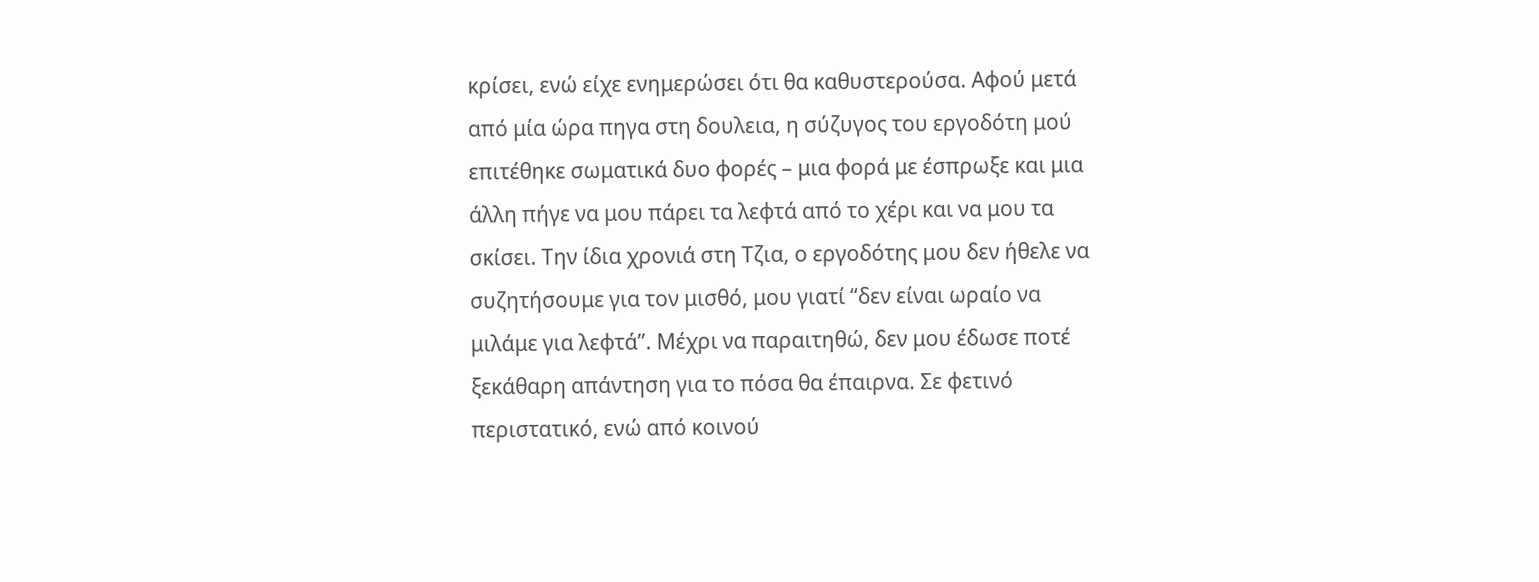κρίσει, ενώ είχε ενημερώσει ότι θα καθυστερούσα. Αφού μετά από μία ώρα πηγα στη δουλεια, η σύζυγος του εργοδότη μού επιτέθηκε σωματικά δυο φορές – μια φορά με έσπρωξε και μια άλλη πήγε να μου πάρει τα λεφτά από το χέρι και να μου τα σκίσει. Την ίδια χρονιά στη Τζια, ο εργοδότης μου δεν ήθελε να συζητήσουμε για τον μισθό, μου γιατί “δεν είναι ωραίο να μιλάμε για λεφτά”. Μέχρι να παραιτηθώ, δεν μου έδωσε ποτέ ξεκάθαρη απάντηση για το πόσα θα έπαιρνα. Σε φετινό περιστατικό, ενώ από κοινού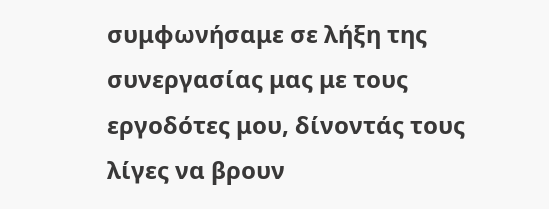συμφωνήσαμε σε λήξη της συνεργασίας μας με τους εργοδότες μου, δίνοντάς τους λίγες να βρουν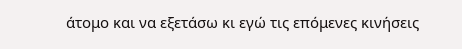άτομο και να εξετάσω κι εγώ τις επόμενες κινήσεις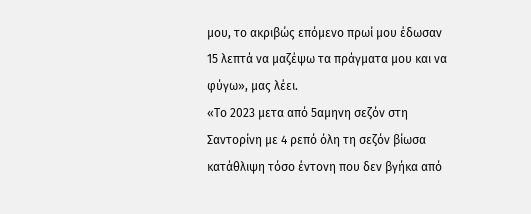μου, το ακριβώς επόμενο πρωί μου έδωσαν 15 λεπτά να μαζέψω τα πράγματα μου και να φύγω», μας λέει.
«Το 2023 μετα από 5αμηνη σεζόν στη Σαντορίνη με 4 ρεπό όλη τη σεζόν βίωσα κατάθλιψη τόσο έντονη που δεν βγήκα από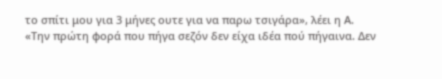το σπίτι μου για 3 μήνες ουτε για να παρω τσιγάρα», λέει η Α.
«Την πρώτη φορά που πήγα σεζόν δεν είχα ιδέα πού πήγαινα. Δεν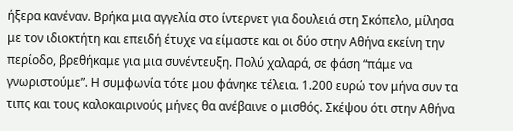ήξερα κανέναν. Βρήκα μια αγγελία στο ίντερνετ για δουλειά στη Σκόπελο, μίλησα με τον ιδιοκτήτη και επειδή έτυχε να είμαστε και οι δύο στην Αθήνα εκείνη την περίοδο, βρεθήκαμε για μια συνέντευξη. Πολύ χαλαρά, σε φάση “πάμε να γνωριστούμε”. Η συμφωνία τότε μου φάνηκε τέλεια. 1.200 ευρώ τον μήνα συν τα τιπς και τους καλοκαιρινούς μήνες θα ανέβαινε ο μισθός. Σκέψου ότι στην Αθήνα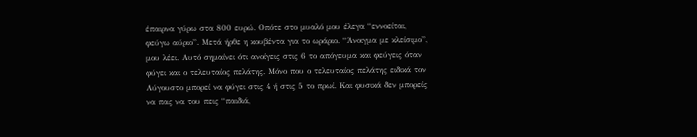έπαιρνα γύρω στα 800 ευρώ. Οπότε στο μυαλό μου έλεγα “εννοείται, φεύγω αύριο”. Μετά ήρθε η κουβέντα για το ωράριο. “Άνοιγμα με κλείσιμο”, μου λέει. Αυτό σημαίνει ότι ανοίγεις στις 6 το απόγευμα και φεύγεις όταν φύγει και ο τελευταίος πελάτης. Μόνο που ο τελευταίος πελάτης ειδικά τον Αύγουστο μπορεί να φύγει στις 4 ή στις 5 το πρωί. Και φυσικά δεν μπορείς να πας να του πεις “παιδιά,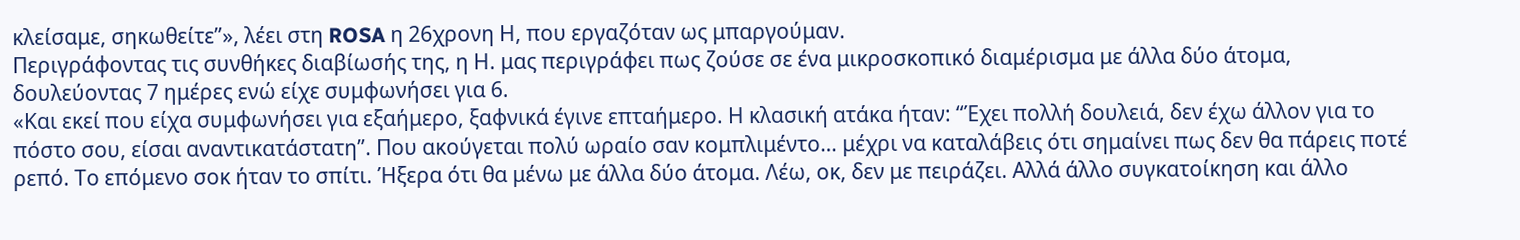κλείσαμε, σηκωθείτε”», λέει στη ROSA η 26χρονη Η, που εργαζόταν ως μπαργούμαν.
Περιγράφοντας τις συνθήκες διαβίωσής της, η Η. μας περιγράφει πως ζούσε σε ένα μικροσκοπικό διαμέρισμα με άλλα δύο άτομα, δουλεύοντας 7 ημέρες ενώ είχε συμφωνήσει για 6.
«Και εκεί που είχα συμφωνήσει για εξαήμερο, ξαφνικά έγινε επταήμερο. Η κλασική ατάκα ήταν: “Έχει πολλή δουλειά, δεν έχω άλλον για το πόστο σου, είσαι αναντικατάστατη”. Που ακούγεται πολύ ωραίο σαν κομπλιμέντο… μέχρι να καταλάβεις ότι σημαίνει πως δεν θα πάρεις ποτέ ρεπό. Το επόμενο σοκ ήταν το σπίτι. Ήξερα ότι θα μένω με άλλα δύο άτομα. Λέω, οκ, δεν με πειράζει. Αλλά άλλο συγκατοίκηση και άλλο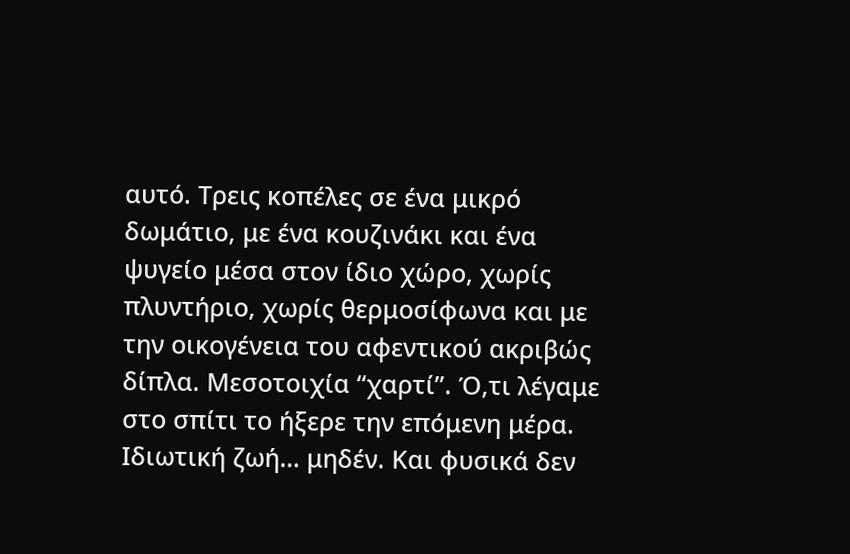αυτό. Τρεις κοπέλες σε ένα μικρό δωμάτιο, με ένα κουζινάκι και ένα ψυγείο μέσα στον ίδιο χώρο, χωρίς πλυντήριο, χωρίς θερμοσίφωνα και με την οικογένεια του αφεντικού ακριβώς δίπλα. Μεσοτοιχία “χαρτί”. Ό,τι λέγαμε στο σπίτι το ήξερε την επόμενη μέρα. Ιδιωτική ζωή… μηδέν. Και φυσικά δεν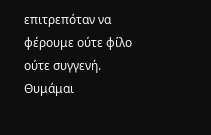επιτρεπόταν να φέρουμε ούτε φίλο ούτε συγγενή. Θυμάμαι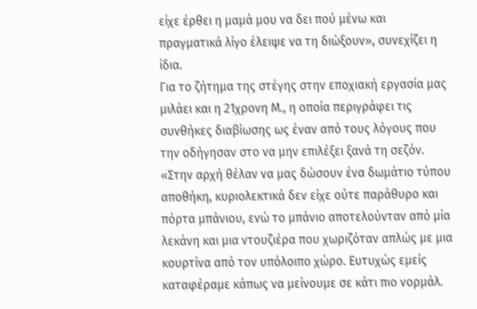είχε έρθει η μαμά μου να δει πού μένω και πραγματικά λίγο έλειψε να τη διώξουν», συνεχίζει η ίδια.
Για το ζήτημα της στέγης στην εποχιακή εργασία μας μιλάει και η 21χρονη Μ., η οποία περιγράφει τις συνθήκες διαβίωσης ως έναν από τους λόγους που την οδήγησαν στο να μην επιλέξει ξανά τη σεζόν.
«Στην αρχή θέλαν να μας δώσουν ένα δωμάτιο τύπου αποθήκη, κυριολεκτικά δεν είχε ούτε παράθυρο και πόρτα μπάνιου, ενώ το μπάνιο αποτελούνταν από μία λεκάνη και μια ντουζιέρα που χωριζόταν απλώς με μια κουρτίνα από τον υπόλοιπο χώρο. Ευτυχώς εμείς καταφέραμε κάπως να μείνουμε σε κάτι πιο νορμάλ.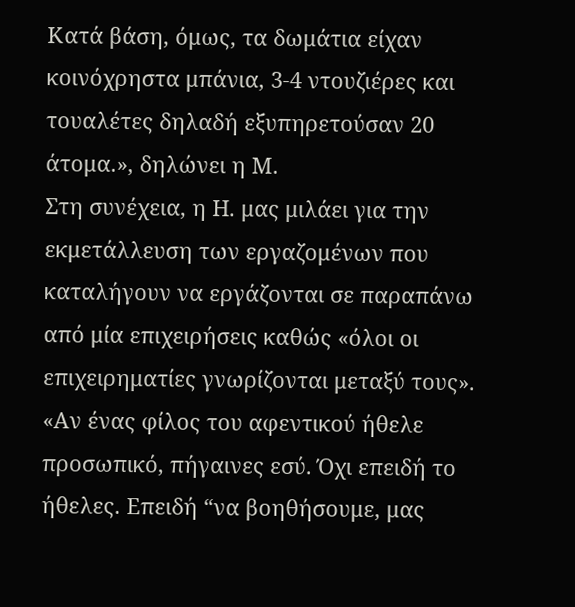Κατά βάση, όμως, τα δωμάτια είχαν κοινόχρηστα μπάνια, 3-4 ντουζιέρες και τουαλέτες δηλαδή εξυπηρετούσαν 20 άτομα.», δηλώνει η Μ.
Στη συνέχεια, η Η. μας μιλάει για την εκμετάλλευση των εργαζομένων που καταλήγουν να εργάζονται σε παραπάνω από μία επιχειρήσεις καθώς «όλοι οι επιχειρηματίες γνωρίζονται μεταξύ τους».
«Αν ένας φίλος του αφεντικού ήθελε προσωπικό, πήγαινες εσύ. Όχι επειδή το ήθελες. Επειδή “να βοηθήσουμε, μας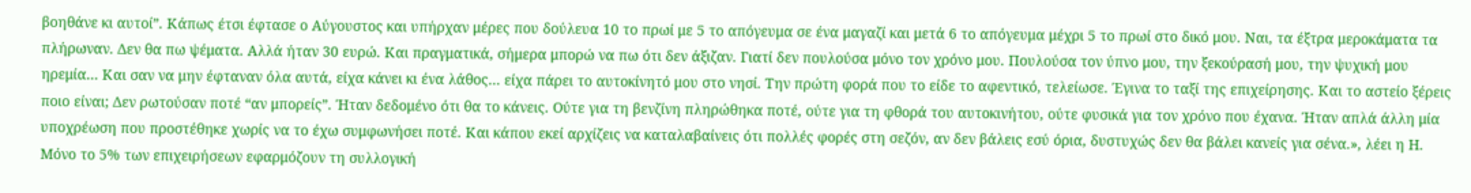βοηθάνε κι αυτοί”. Κάπως έτσι έφτασε ο Αύγουστος και υπήρχαν μέρες που δούλευα 10 το πρωί με 5 το απόγευμα σε ένα μαγαζί και μετά 6 το απόγευμα μέχρι 5 το πρωί στο δικό μου. Ναι, τα έξτρα μεροκάματα τα πλήρωναν. Δεν θα πω ψέματα. Αλλά ήταν 30 ευρώ. Και πραγματικά, σήμερα μπορώ να πω ότι δεν άξιζαν. Γιατί δεν πουλούσα μόνο τον χρόνο μου. Πουλούσα τον ύπνο μου, την ξεκούρασή μου, την ψυχική μου ηρεμία… Και σαν να μην έφταναν όλα αυτά, είχα κάνει κι ένα λάθος… είχα πάρει το αυτοκίνητό μου στο νησί. Την πρώτη φορά που το είδε το αφεντικό, τελείωσε. Έγινα το ταξί της επιχείρησης. Και το αστείο ξέρεις ποιο είναι; Δεν ρωτούσαν ποτέ “αν μπορείς”. Ήταν δεδομένο ότι θα το κάνεις. Ούτε για τη βενζίνη πληρώθηκα ποτέ, ούτε για τη φθορά του αυτοκινήτου, ούτε φυσικά για τον χρόνο που έχανα. Ήταν απλά άλλη μία υποχρέωση που προστέθηκε χωρίς να το έχω συμφωνήσει ποτέ. Και κάπου εκεί αρχίζεις να καταλαβαίνεις ότι πολλές φορές στη σεζόν, αν δεν βάλεις εσύ όρια, δυστυχώς δεν θα βάλει κανείς για σένα.», λέει η Η.
Μόνο το 5% των επιχειρήσεων εφαρμόζουν τη συλλογική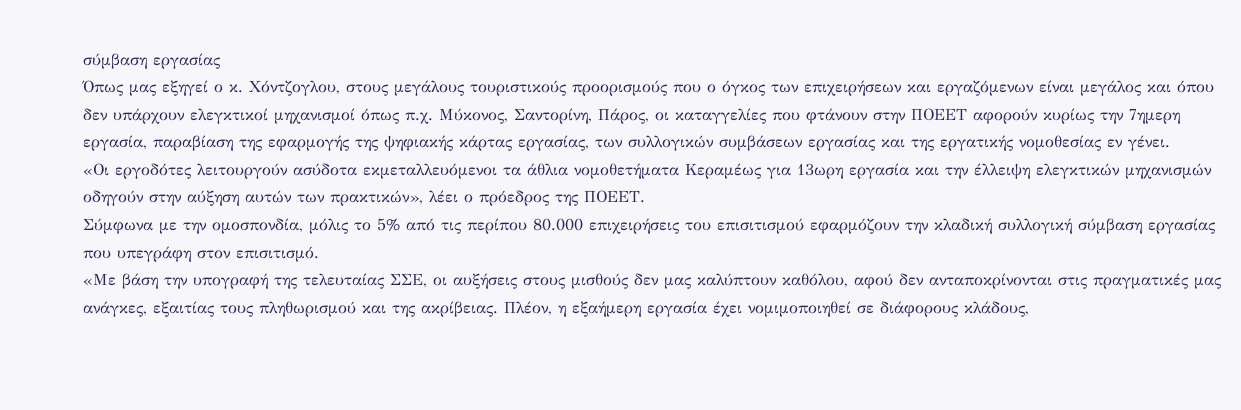σύμβαση εργασίας
Όπως μας εξηγεί ο κ. Χόντζογλου, στους μεγάλους τουριστικούς προορισμούς που ο όγκος των επιχειρήσεων και εργαζόμενων είναι μεγάλος και όπου δεν υπάρχουν ελεγκτικοί μηχανισμοί όπως π.χ. Μύκονος, Σαντορίνη, Πάρος, οι καταγγελίες που φτάνουν στην ΠΟΕΕΤ αφορούν κυρίως την 7ημερη εργασία, παραβίαση της εφαρμογής της ψηφιακής κάρτας εργασίας, των συλλογικών συμβάσεων εργασίας και της εργατικής νομοθεσίας εν γένει.
«Οι εργοδότες λειτουργούν ασύδοτα εκμεταλλευόμενοι τα άθλια νομοθετήματα Κεραμέως για 13ωρη εργασία και την έλλειψη ελεγκτικών μηχανισμών οδηγούν στην αύξηση αυτών των πρακτικών», λέει ο πρόεδρος της ΠΟΕΕΤ.
Σύμφωνα με την ομοσπονδία, μόλις το 5% από τις περίπου 80.000 επιχειρήσεις του επισιτισμού εφαρμόζουν την κλαδική συλλογική σύμβαση εργασίας που υπεγράφη στον επισιτισμό.
«Με βάση την υπογραφή της τελευταίας ΣΣΕ, οι αυξήσεις στους μισθούς δεν μας καλύπτουν καθόλου, αφού δεν ανταποκρίνονται στις πραγματικές μας ανάγκες, εξαιτίας τους πληθωρισμού και της ακρίβειας. Πλέον, η εξαήμερη εργασία έχει νομιμοποιηθεί σε διάφορους κλάδους,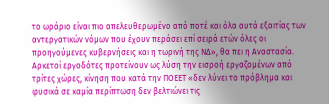το ωράριο είναι πιο απελευθερωμένο από ποτέ και όλα αυτά εξαιτίας των αντεργατικών νόμων που έχουν περάσει επί σειρά ετών όλες οι προηγούμενες κυβερνήσεις και η τωρινή της ΝΔ», θα πει η Αναστασία.
Αρκετοί εργοδότες προτείνουν ως λύση την εισροή εργαζομένων από τρίτες χώρες, κίνηση που κατά την ΠΟΕΕΤ «δεν λύνει το πρόβλημα και φυσικά σε καμία περίπτωση δεν βελτιώνει τις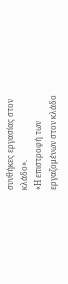συνθήκες εργασίας στον κλάδο».
«Η επιστροφή των εργαζομένων στον κλάδο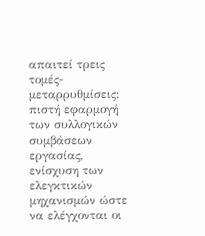απαιτεί τρεις τομές-μεταρρυθμίσεις: πιστή εφαρμογή των συλλογικών συμβάσεων εργασίας, ενίσχυση των ελεγκτικών μηχανισμών ώστε να ελέγχονται οι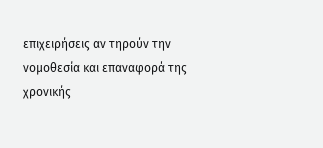επιχειρήσεις αν τηρούν την νομοθεσία και επαναφορά της χρονικής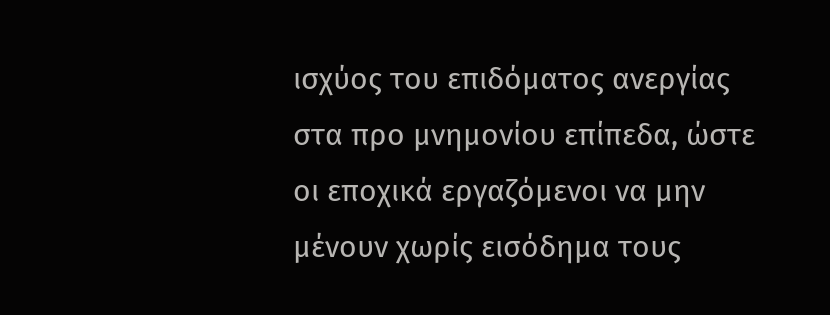ισχύος του επιδόματος ανεργίας στα προ μνημονίου επίπεδα, ώστε οι εποχικά εργαζόμενοι να μην μένουν χωρίς εισόδημα τους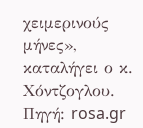χειμερινούς μήνες», καταλήγει ο κ. Χόντζογλου.
Πηγή: rosa.gr